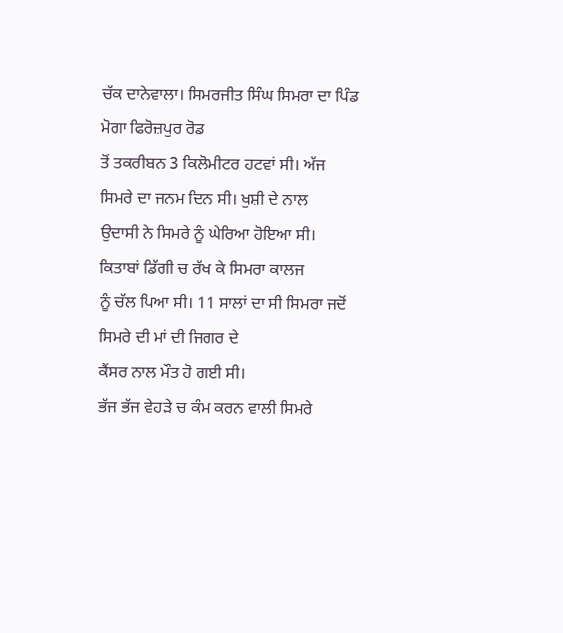ਚੱਕ ਦਾਨੇਵਾਲਾ। ਸਿਮਰਜੀਤ ਸਿੰਘ ਸਿਮਰਾ ਦਾ ਪਿੰਡ ਮੋਗਾ ਫਿਰੋਜ਼ਪੁਰ ਰੋਡ
ਤੋਂ ਤਕਰੀਬਨ 3 ਕਿਲੋਮੀਟਰ ਹਟਵਾਂ ਸੀ। ਅੱਜ ਸਿਮਰੇ ਦਾ ਜਨਮ ਦਿਨ ਸੀ। ਖੁਸ਼ੀ ਦੇ ਨਾਲ
ਉਦਾਸੀ ਨੇ ਸਿਮਰੇ ਨੂੰ ਘੇਰਿਆ ਹੋਇਆ ਸੀ। ਕਿਤਾਬਾਂ ਡਿੱਗੀ ਚ ਰੱਖ ਕੇ ਸਿਮਰਾ ਕਾਲਜ
ਨੂੰ ਚੱਲ ਪਿਆ ਸੀ। 11 ਸਾਲਾਂ ਦਾ ਸੀ ਸਿਮਰਾ ਜਦੋਂ ਸਿਮਰੇ ਦੀ ਮਾਂ ਦੀ ਜਿਗਰ ਦੇ
ਕੈਂਸਰ ਨਾਲ ਮੌਤ ਹੋ ਗਈ ਸੀ।
ਭੱਜ ਭੱਜ ਵੇਹੜੇ ਚ ਕੰਮ ਕਰਨ ਵਾਲੀ ਸਿਮਰੇ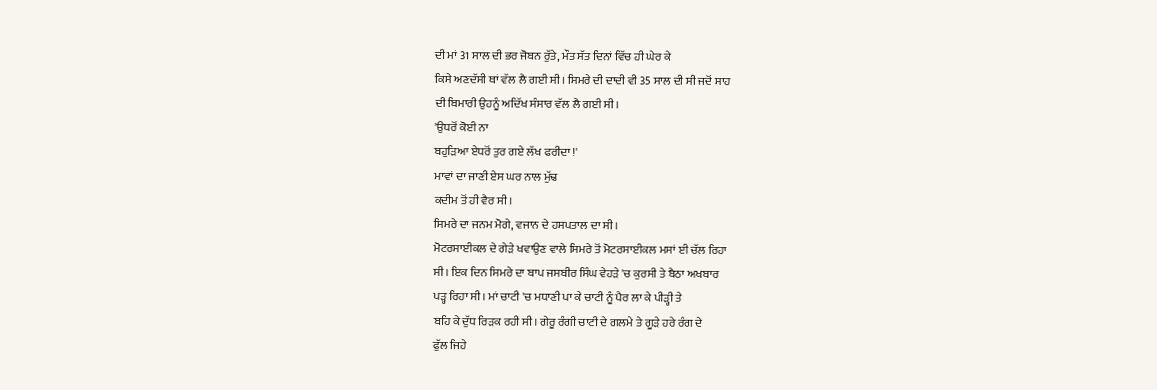ਦੀ ਮਾਂ 31 ਸਾਲ ਦੀ ਭਰ ਜੋਬਨ ਰੁੱਤੇ, ਮੌਤ ਸੱਤ ਦਿਨਾਂ ਵਿੱਚ ਹੀ ਘੇਰ ਕੇ
ਕਿਸੇ ਅਣਦੱਸੀ ਥਾਂ ਵੱਲ ਲੈ ਗਈ ਸੀ। ਸਿਮਰੇ ਦੀ ਦਾਦੀ ਵੀ 35 ਸਾਲ ਦੀ ਸੀ ਜਦੋਂ ਸਾਹ
ਦੀ ਬਿਮਾਰੀ ਉਹਨੂੰ ਅਦਿੱਖ ਸੰਸਾਰ ਵੱਲ ਲੈ ਗਈ ਸੀ।
'ਉਧਰੋਂ ਕੋਈ ਨਾ
ਬਹੁੜਿਆ ਏਧਰੋਂ ਤੁਰ ਗਏ ਲੱਖ ਫਰੀਦਾ !'
ਮਾਵਾਂ ਦਾ ਜਾਣੀ ਏਸ ਘਰ ਨਾਲ ਮੁੱਢ
ਕਦੀਮ ਤੋਂ ਹੀ ਵੈਰ ਸੀ।
ਸਿਮਰੇ ਦਾ ਜਨਮ ਮੋਗੇ, ਵਜਾਨ ਦੇ ਹਸਪਤਾਲ ਦਾ ਸੀ।
ਮੋਟਰਸਾਈਕਲ ਦੇ ਗੇੜੇ ਖਵਾਉਣ ਵਾਲੇ ਸਿਮਰੇ ਤੋਂ ਮੋਟਰਸਾਈਕਲ ਮਸਾਂ ਈ ਚੱਲ ਰਿਹਾ
ਸੀ। ਇਕ ਦਿਨ ਸਿਮਰੇ ਦਾ ਬਾਪ ਜਸਬੀਰ ਸਿੰਘ ਵੇਹੜੇ 'ਚ ਕੁਰਸੀ ਤੇ ਬੈਠਾ ਅਖਬਾਰ
ਪੜ੍ਹ ਰਿਹਾ ਸੀ। ਮਾਂ ਚਾਟੀ 'ਚ ਮਧਾਣੀ ਪਾ ਕੇ ਚਾਟੀ ਨੂੰ ਪੈਰ ਲਾ ਕੇ ਪੀੜ੍ਹੀ ਤੇ
ਬਹਿ ਕੇ ਦੁੱਧ ਰਿੜਕ ਰਹੀ ਸੀ। ਗੇਰੂ ਰੰਗੀ ਚਾਟੀ ਦੇ ਗਲਮੇ ਤੇ ਗੂੜੇ ਹਰੇ ਰੰਗ ਦੇ
ਫੁੱਲ ਜਿਹੇ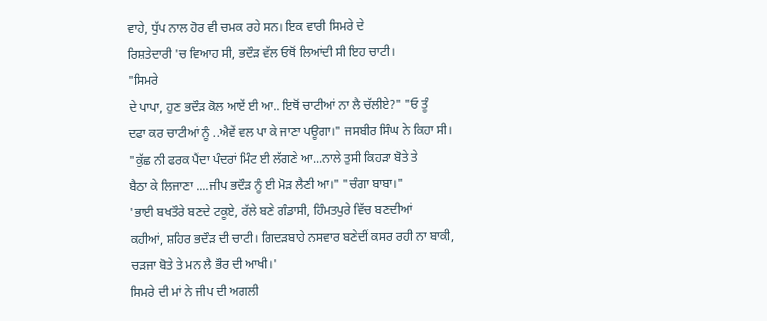ਵਾਹੇ, ਧੁੱਪ ਨਾਲ ਹੋਰ ਵੀ ਚਮਕ ਰਹੇ ਸਨ। ਇਕ ਵਾਰੀ ਸਿਮਰੇ ਦੇ
ਰਿਸ਼ਤੇਦਾਰੀ 'ਚ ਵਿਆਹ ਸੀ, ਭਦੌੜ ਵੱਲ ਓਥੋਂ ਲਿਆਂਦੀ ਸੀ ਇਹ ਚਾਟੀ।
"ਸਿਮਰੇ
ਦੇ ਪਾਪਾ, ਹੁਣ ਭਦੌੜ ਕੋਲ ਆਏਂ ਈ ਆ.. ਇਥੋਂ ਚਾਟੀਆਂ ਨਾ ਲੈ ਚੱਲੀਏ?" "ਓ ਤੂੰ
ਦਫਾ ਕਰ ਚਾਟੀਆਂ ਨੂੰ ..ਐਵੇਂ ਵਲ ਪਾ ਕੇ ਜਾਣਾ ਪਊਗਾ।" ਜਸਬੀਰ ਸਿੰਘ ਨੇ ਕਿਹਾ ਸੀ।
"ਕੁੱਛ ਨੀ ਫਰਕ ਪੈਂਦਾ ਪੰਦਰਾਂ ਮਿੰਟ ਈ ਲੱਗਣੇ ਆ...ਨਾਲੇ ਤੁਸੀ ਕਿਹੜਾ ਬੋਤੇ ਤੇ
ਬੈਠਾ ਕੇ ਲਿਜਾਣਾ ....ਜੀਪ ਭਦੌੜ ਨੂੰ ਈ ਮੋੜ ਲੈਣੀ ਆ।" "ਚੰਗਾ ਬਾਬਾ।"
'ਭਾਈ ਬਖਤੌਰੇ ਬਣਦੇ ਟਕੂਏ, ਰੱਲੇ ਬਣੇ ਗੰਡਾਸੀ, ਹਿੰਮਤਪੁਰੇ ਵਿੱਚ ਬਣਦੀਆਂ
ਕਹੀਆਂ, ਸ਼ਹਿਰ ਭਦੌੜ ਦੀ ਚਾਟੀ। ਗਿਦੜਬਾਹੇ ਨਸਵਾਰ ਬਣੇਦੀਂ ਕਸਰ ਰਹੀ ਨਾ ਬਾਕੀ,
ਚੜਜਾ ਬੋਤੇ ਤੇ ਮਨ ਲੈ ਭੌਰ ਦੀ ਆਖੀ।'
ਸਿਮਰੇ ਦੀ ਮਾਂ ਨੇ ਜੀਪ ਦੀ ਅਗਲੀ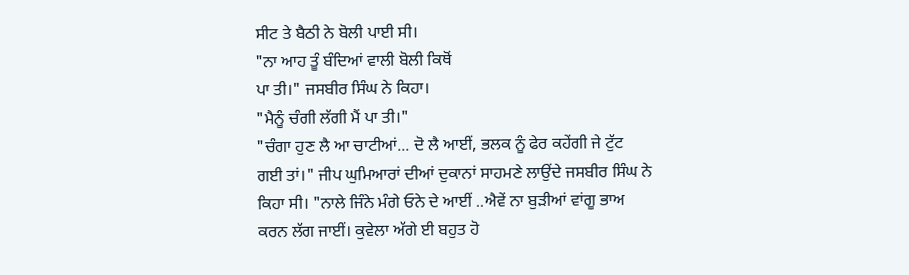ਸੀਟ ਤੇ ਬੈਠੀ ਨੇ ਬੋਲੀ ਪਾਈ ਸੀ।
"ਨਾ ਆਹ ਤੂੰ ਬੰਦਿਆਂ ਵਾਲੀ ਬੋਲੀ ਕਿਥੋਂ
ਪਾ ਤੀ।" ਜਸਬੀਰ ਸਿੰਘ ਨੇ ਕਿਹਾ।
"ਮੈਨੂੰ ਚੰਗੀ ਲੱਗੀ ਮੈਂ ਪਾ ਤੀ।"
"ਚੰਗਾ ਹੁਣ ਲੈ ਆ ਚਾਟੀਆਂ... ਦੋ ਲੈ ਆਈਂ, ਭਲਕ ਨੂੰ ਫੇਰ ਕਹੇਂਗੀ ਜੇ ਟੁੱਟ
ਗਈ ਤਾਂ।" ਜੀਪ ਘੁਮਿਆਰਾਂ ਦੀਆਂ ਦੁਕਾਨਾਂ ਸਾਹਮਣੇ ਲਾਉਂਦੇ ਜਸਬੀਰ ਸਿੰਘ ਨੇ
ਕਿਹਾ ਸੀ। "ਨਾਲੇ ਜਿੰਨੇ ਮੰਗੇ ਓਨੇ ਦੇ ਆਈਂ ..ਐਵੇਂ ਨਾ ਬੁੜੀਆਂ ਵਾਂਗੂ ਭਾਅ
ਕਰਨ ਲੱਗ ਜਾਈਂ। ਕੁਵੇਲਾ ਅੱਗੇ ਈ ਬਹੁਤ ਹੋ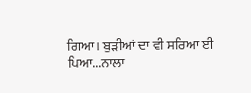ਗਿਆ। ਬੁੜੀਆਂ ਦਾ ਵੀ ਸਰਿਆ ਈ
ਪਿਆ...ਨਾਲਾ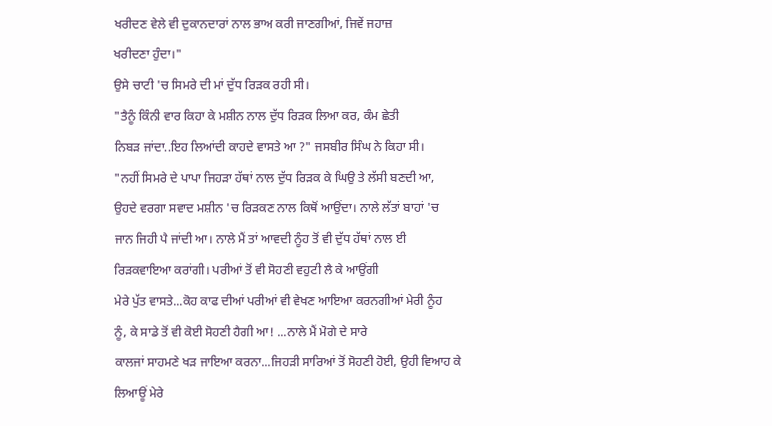ਖਰੀਦਣ ਵੇਲੇ ਵੀ ਦੁਕਾਨਦਾਰਾਂ ਨਾਲ ਭਾਅ ਕਰੀ ਜਾਣਗੀਆਂ, ਜਿਵੇਂ ਜਹਾਜ਼
ਖਰੀਦਣਾ ਹੁੰਦਾ।"
ਉਸੇ ਚਾਟੀ 'ਚ ਸਿਮਰੇ ਦੀ ਮਾਂ ਦੁੱਧ ਰਿੜਕ ਰਹੀ ਸੀ।
"ਤੈਨੂੰ ਕਿੰਨੀ ਵਾਰ ਕਿਹਾ ਕੇ ਮਸ਼ੀਨ ਨਾਲ ਦੁੱਧ ਰਿੜਕ ਲਿਆ ਕਰ, ਕੰਮ ਛੇਤੀ
ਨਿਬੜ ਜਾਂਦਾ..ਇਹ ਲਿਆਂਦੀ ਕਾਹਦੇ ਵਾਸਤੇ ਆ ?" ਜਸਬੀਰ ਸਿੰਘ ਨੇ ਕਿਹਾ ਸੀ।
"ਨਹੀਂ ਸਿਮਰੇ ਦੇ ਪਾਪਾ ਜਿਹੜਾ ਹੱਥਾਂ ਨਾਲ ਦੁੱਧ ਰਿੜਕ ਕੇ ਘਿਉ ਤੇ ਲੱਸੀ ਬਣਦੀ ਆ,
ਉਹਦੇ ਵਰਗਾ ਸਵਾਦ ਮਸ਼ੀਨ 'ਚ ਰਿੜਕਣ ਨਾਲ ਕਿਥੋਂ ਆਉਂਦਾ। ਨਾਲੇ ਲੱਤਾਂ ਬਾਹਾਂ 'ਚ
ਜਾਨ ਜਿਹੀ ਪੈ ਜਾਂਦੀ ਆ। ਨਾਲੇ ਮੈਂ ਤਾਂ ਆਵਦੀ ਨੂੰਹ ਤੋਂ ਵੀ ਦੁੱਧ ਹੱਥਾਂ ਨਾਲ ਈ
ਰਿੜਕਵਾਇਆ ਕਰਾਂਗੀ। ਪਰੀਆਂ ਤੋਂ ਵੀ ਸੋਹਣੀ ਵਹੁਟੀ ਲੈ ਕੇ ਆਉਂਗੀ
ਮੇਰੇ ਪੁੱਤ ਵਾਸਤੇ...ਕੋਹ ਕਾਫ ਦੀਆਂ ਪਰੀਆਂ ਵੀ ਵੇਖਣ ਆਇਆ ਕਰਨਗੀਆਂ ਮੇਰੀ ਨੂੰਹ
ਨੂੰ, ਕੇ ਸਾਡੇ ਤੋਂ ਵੀ ਕੋਈ ਸੋਹਣੀ ਹੈਗੀ ਆ! ...ਨਾਲੇ ਮੈਂ ਮੋਗੇ ਦੇ ਸਾਰੇ
ਕਾਲਜਾਂ ਸਾਹਮਣੇ ਖੜ ਜਾਇਆ ਕਰਨਾ...ਜਿਹੜੀ ਸਾਰਿਆਂ ਤੋਂ ਸੋਹਣੀ ਹੋਈ, ਉਹੀ ਵਿਆਹ ਕੇ
ਲਿਆਊਂ ਮੇਰੇ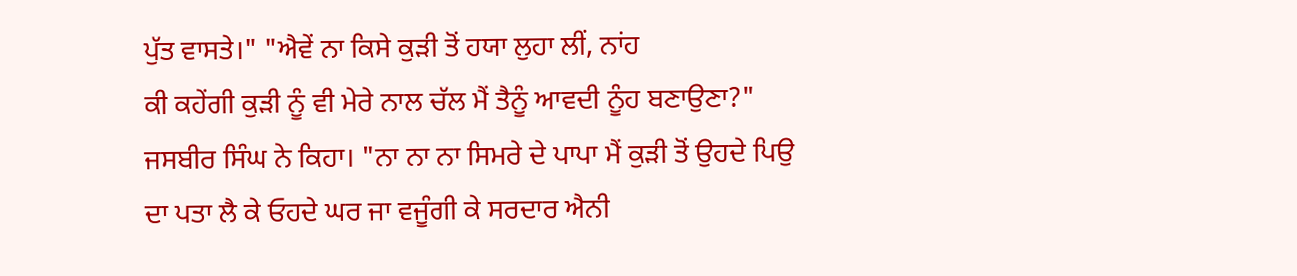ਪੁੱਤ ਵਾਸਤੇ।" "ਐਵੇਂ ਨਾ ਕਿਸੇ ਕੁੜੀ ਤੋਂ ਹਯਾ ਲੁਹਾ ਲੀਂ, ਨਾਂਹ
ਕੀ ਕਹੇਂਗੀ ਕੁੜੀ ਨੂੰ ਵੀ ਮੇਰੇ ਨਾਲ ਚੱਲ ਮੈਂ ਤੈਨੂੰ ਆਵਦੀ ਨੂੰਹ ਬਣਾਉਣਾ?"
ਜਸਬੀਰ ਸਿੰਘ ਨੇ ਕਿਹਾ। "ਨਾ ਨਾ ਨਾ ਸਿਮਰੇ ਦੇ ਪਾਪਾ ਮੈਂ ਕੁੜੀ ਤੋਂ ਉਹਦੇ ਪਿਉ
ਦਾ ਪਤਾ ਲੈ ਕੇ ਓਹਦੇ ਘਰ ਜਾ ਵਜੂੰਗੀ ਕੇ ਸਰਦਾਰ ਐਨੀ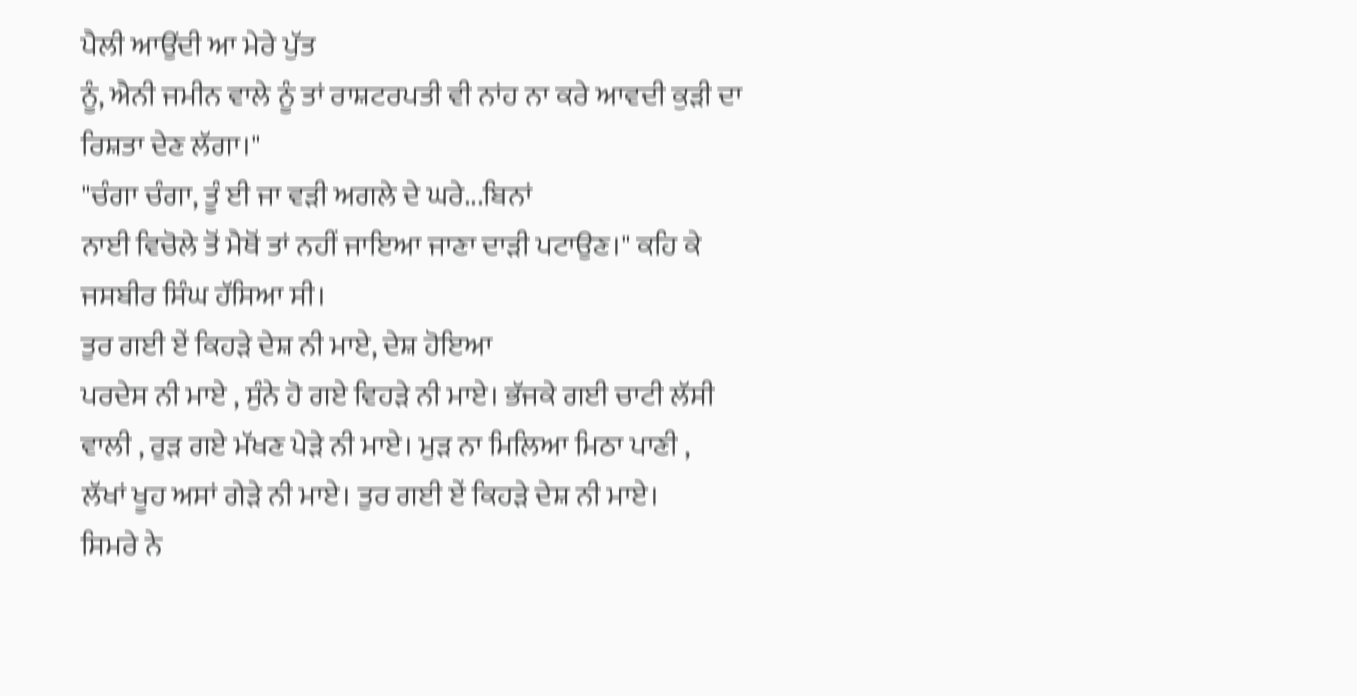ਪੈਲੀ ਆਉਂਦੀ ਆ ਮੇਰੇ ਪੁੱਤ
ਨੂੰ, ਐਨੀ ਜਮੀਨ ਵਾਲੇ ਨੂੰ ਤਾਂ ਰਾਸ਼ਟਰਪਤੀ ਵੀ ਨਾਂਹ ਨਾ ਕਰੇ ਆਵਦੀ ਕੁੜੀ ਦਾ
ਰਿਸ਼ਤਾ ਦੇਣ ਲੱਗਾ।"
"ਚੰਗਾ ਚੰਗਾ, ਤੂੰ ਈ ਜਾ ਵੜੀ ਅਗਲੇ ਦੇ ਘਰੇ...ਬਿਨਾਂ
ਨਾਈ ਵਿਚੋਲੇ ਤੋਂ ਮੈਥੋਂ ਤਾਂ ਨਹੀਂ ਜਾਇਆ ਜਾਣਾ ਦਾੜੀ ਪਟਾਉਣ।" ਕਹਿ ਕੇ
ਜਸਬੀਰ ਸਿੰਘ ਹੱਸਿਆ ਸੀ।
ਤੁਰ ਗਈ ਏਂ ਕਿਹੜੇ ਦੇਸ਼ ਨੀ ਮਾਏ, ਦੇਸ਼ ਹੋਇਆ
ਪਰਦੇਸ ਨੀ ਮਾਏ , ਸੁੰਨੇ ਹੋ ਗਏ ਵਿਹੜੇ ਨੀ ਮਾਏ। ਭੱਜਕੇ ਗਈ ਚਾਟੀ ਲੱਸੀ
ਵਾਲੀ , ਰੁੜ ਗਏ ਮੱਖਣ ਪੇੜੇ ਨੀ ਮਾਏ। ਮੁੜ ਨਾ ਮਿਲਿਆ ਮਿਠਾ ਪਾਣੀ ,
ਲੱਖਾਂ ਖੂਹ ਅਸਾਂ ਗੇੜੇ ਨੀ ਮਾਏ। ਤੁਰ ਗਈ ਏਂ ਕਿਹੜੇ ਦੇਸ਼ ਨੀ ਮਾਏ।
ਸਿਮਰੇ ਨੇ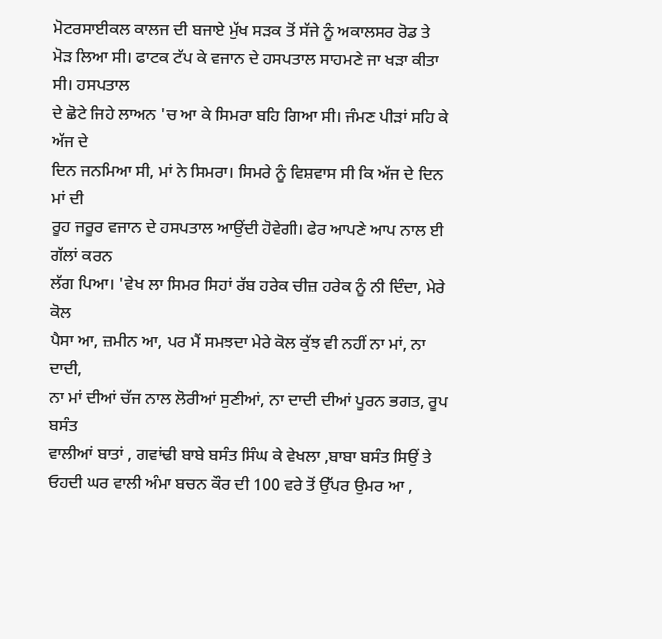ਮੋਟਰਸਾਈਕਲ ਕਾਲਜ ਦੀ ਬਜਾਏ ਮੁੱਖ ਸੜਕ ਤੋਂ ਸੱਜੇ ਨੂੰ ਅਕਾਲਸਰ ਰੋਡ ਤੇ
ਮੋੜ ਲਿਆ ਸੀ। ਫਾਟਕ ਟੱਪ ਕੇ ਵਜਾਨ ਦੇ ਹਸਪਤਾਲ ਸਾਹਮਣੇ ਜਾ ਖੜਾ ਕੀਤਾ ਸੀ। ਹਸਪਤਾਲ
ਦੇ ਛੋਟੇ ਜਿਹੇ ਲਾਅਨ 'ਚ ਆ ਕੇ ਸਿਮਰਾ ਬਹਿ ਗਿਆ ਸੀ। ਜੰਮਣ ਪੀੜਾਂ ਸਹਿ ਕੇ ਅੱਜ ਦੇ
ਦਿਨ ਜਨਮਿਆ ਸੀ, ਮਾਂ ਨੇ ਸਿਮਰਾ। ਸਿਮਰੇ ਨੂੰ ਵਿਸ਼ਵਾਸ ਸੀ ਕਿ ਅੱਜ ਦੇ ਦਿਨ ਮਾਂ ਦੀ
ਰੂਹ ਜਰੂਰ ਵਜਾਨ ਦੇ ਹਸਪਤਾਲ ਆਉਂਦੀ ਹੋਵੇਗੀ। ਫੇਰ ਆਪਣੇ ਆਪ ਨਾਲ ਈ ਗੱਲਾਂ ਕਰਨ
ਲੱਗ ਪਿਆ। 'ਵੇਖ ਲਾ ਸਿਮਰ ਸਿਹਾਂ ਰੱਬ ਹਰੇਕ ਚੀਜ਼ ਹਰੇਕ ਨੂੰ ਨੀ ਦਿੰਦਾ, ਮੇਰੇ ਕੋਲ
ਪੈਸਾ ਆ, ਜ਼ਮੀਨ ਆ, ਪਰ ਮੈਂ ਸਮਝਦਾ ਮੇਰੇ ਕੋਲ ਕੁੱਝ ਵੀ ਨਹੀਂ ਨਾ ਮਾਂ, ਨਾ ਦਾਦੀ,
ਨਾ ਮਾਂ ਦੀਆਂ ਚੱਜ ਨਾਲ ਲੋਰੀਆਂ ਸੁਣੀਆਂ, ਨਾ ਦਾਦੀ ਦੀਆਂ ਪੂਰਨ ਭਗਤ, ਰੂਪ ਬਸੰਤ
ਵਾਲੀਆਂ ਬਾਤਾਂ , ਗਵਾਂਢੀ ਬਾਬੇ ਬਸੰਤ ਸਿੰਘ ਕੇ ਵੇਖਲਾ ,ਬਾਬਾ ਬਸੰਤ ਸਿਉਂ ਤੇ
ਓਹਦੀ ਘਰ ਵਾਲੀ ਅੰਮਾ ਬਚਨ ਕੌਰ ਦੀ 100 ਵਰੇ ਤੋਂ ਉੱਪਰ ਉਮਰ ਆ ,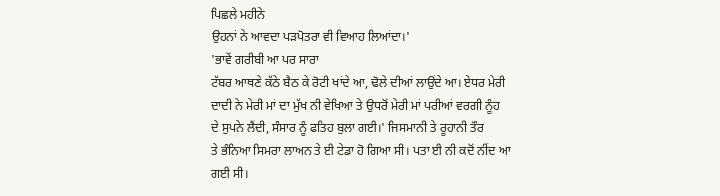ਪਿਛਲੇ ਮਹੀਨੇ
ਉਹਨਾਂ ਨੇ ਆਵਦਾ ਪੜਪੋਤਰਾ ਵੀ ਵਿਆਹ ਲਿਆਂਦਾ।'
'ਭਾਵੇਂ ਗਰੀਬੀ ਆ ਪਰ ਸਾਰਾ
ਟੱਬਰ ਆਥਣੇ ਕੱਠੇ ਬੈਠ ਕੇ ਰੋਟੀ ਖਾਂਦੇ ਆ, ਢੋਲੇ ਦੀਆਂ ਲਾਉਂਦੇ ਆ। ਏਧਰ ਮੇਰੀ
ਦਾਦੀ ਨੇ ਮੇਰੀ ਮਾਂ ਦਾ ਮੁੱਖ ਨੀ ਵੇਖਿਆ ਤੇ ਉਧਰੋਂ ਮੇਰੀ ਮਾਂ ਪਰੀਆਂ ਵਰਗੀ ਨੂੰਹ
ਦੇ ਸੁਪਨੇ ਲੈਂਦੀ, ਸੰਸਾਰ ਨੂੰ ਫਤਿਹ ਬੁਲਾ ਗਈ।' ਜਿਸਮਾਨੀ ਤੇ ਰੂਹਾਨੀ ਤੌਰ
ਤੇ ਭੰਨਿਆ ਸਿਮਰਾ ਲਾਅਨ ਤੇ ਈ ਟੇਡਾ ਹੋ ਗਿਆ ਸੀ। ਪਤਾ ਈ ਨੀ ਕਦੋਂ ਨੀਂਦ ਆ ਗਈ ਸੀ।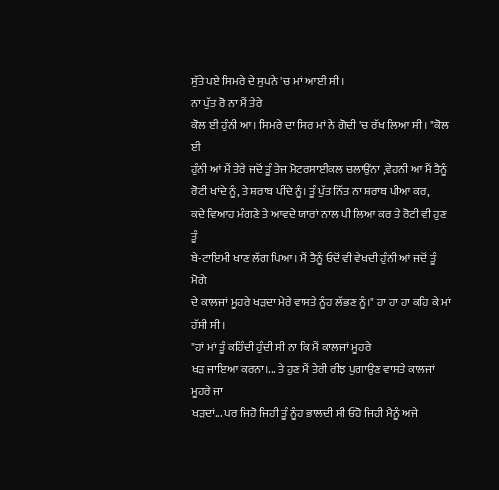ਸੁੱਤੇ ਪਏ ਸਿਮਰੇ ਦੇ ਸੁਪਨੇ 'ਚ ਮਾਂ ਆਈ ਸੀ।
ਨਾ ਪੁੱਤ ਰੋ ਨਾ ਮੈਂ ਤੇਰੇ
ਕੋਲ ਈ ਹੁੰਨੀ ਆ। ਸਿਮਰੇ ਦਾ ਸਿਰ ਮਾਂ ਨੇ ਗੋਦੀ 'ਚ ਰੱਖ ਲਿਆ ਸੀ। "ਕੋਲ ਈ
ਹੁੰਨੀ ਆਂ ਮੈਂ ਤੇਰੇ ਜਦੋਂ ਤੂੰ ਤੇਜ ਮੋਟਰਸਾਈਕਲ ਚਲਾਉਂਨਾ ,ਵੇਹਨੀ ਆ ਮੈਂ ਤੈਨੂੰ
ਰੋਟੀ ਖਾਂਦੇ ਨੂੰ, ਤੇ ਸ਼ਰਾਬ ਪੀਂਦੇ ਨੂੰ। ਤੂੰ ਪੁੱਤ ਨਿੱਤ ਨਾ ਸ਼ਰਾਬ ਪੀਆ ਕਰ,
ਕਦੇ ਵਿਆਹ ਮੰਗਣੇ ਤੇ ਆਵਦੇ ਯਾਰਾਂ ਨਾਲ ਪੀ ਲਿਆ ਕਰ ਤੇ ਰੋਟੀ ਵੀ ਹੁਣ ਤੂੰ
ਬੇ-ਟਾਇਮੀ ਖਾਣ ਲੱਗ ਪਿਆ। ਮੈਂ ਤੈਨੂੰ ਓਦੋਂ ਵੀ ਵੇਖਦੀ ਹੁੰਨੀ ਆਂ ਜਦੋਂ ਤੂੰ ਮੋਗੇ
ਦੇ ਕਾਲਜਾਂ ਮੂਹਰੇ ਖੜਦਾ ਮੇਰੇ ਵਾਸਤੇ ਨੂੰਹ ਲੱਭਣ ਨੂੰ।" ਹਾ ਹਾ ਹਾ ਕਹਿ ਕੇ ਮਾਂ
ਹੱਸੀ ਸੀ।
"ਹਾਂ ਮਾਂ ਤੂੰ ਕਹਿੰਦੀ ਹੁੰਦੀ ਸੀ ਨਾ ਕਿ ਮੈਂ ਕਾਲਜਾਂ ਮੂਹਰੇ
ਖੜ ਜਾਇਆ ਕਰਨਾ।... ਤੇ ਹੁਣ ਮੈਂ ਤੇਰੀ ਰੀਝ ਪੁਗਾਉਣ ਵਾਸਤੇ ਕਾਲਜਾਂ ਮੂਹਰੇ ਜਾ
ਖੜਦਾਂ... ਪਰ ਜਿਹੋ ਜਿਹੀ ਤੂੰ ਨੂੰਹ ਭਾਲਦੀ ਸੀ ਓਹੋ ਜਿਹੀ ਮੈਨੂੰ ਅਜੇ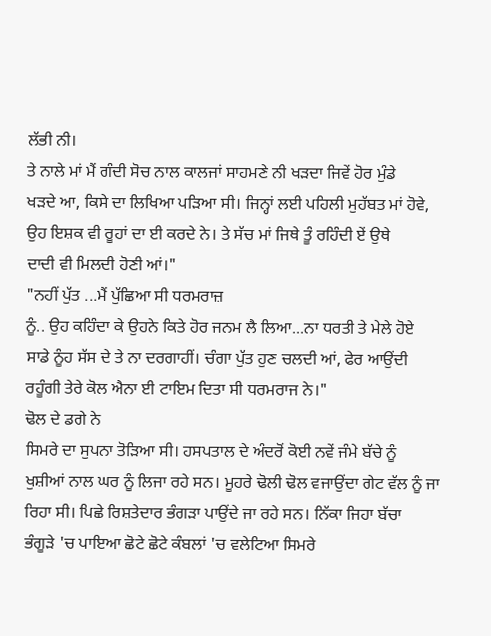ਲੱਭੀ ਨੀ।
ਤੇ ਨਾਲੇ ਮਾਂ ਮੈਂ ਗੰਦੀ ਸੋਚ ਨਾਲ ਕਾਲਜਾਂ ਸਾਹਮਣੇ ਨੀ ਖੜਦਾ ਜਿਵੇਂ ਹੋਰ ਮੁੰਡੇ
ਖੜਦੇ ਆ, ਕਿਸੇ ਦਾ ਲਿਖਿਆ ਪੜਿਆ ਸੀ। ਜਿਨ੍ਹਾਂ ਲਈ ਪਹਿਲੀ ਮੁਹੱਬਤ ਮਾਂ ਹੋਵੇ,
ਉਹ ਇਸ਼ਕ ਵੀ ਰੂਹਾਂ ਦਾ ਈ ਕਰਦੇ ਨੇ। ਤੇ ਸੱਚ ਮਾਂ ਜਿਥੇ ਤੂੰ ਰਹਿੰਦੀ ਏਂ ਉਥੇ
ਦਾਦੀ ਵੀ ਮਿਲਦੀ ਹੋਣੀ ਆਂ।"
"ਨਹੀਂ ਪੁੱਤ ...ਮੈਂ ਪੁੱਛਿਆ ਸੀ ਧਰਮਰਾਜ਼
ਨੂੰ.. ਉਹ ਕਹਿੰਦਾ ਕੇ ਉਹਨੇ ਕਿਤੇ ਹੋਰ ਜਨਮ ਲੈ ਲਿਆ...ਨਾ ਧਰਤੀ ਤੇ ਮੇਲੇ ਹੋਏ
ਸਾਡੇ ਨੂੰਹ ਸੱਸ ਦੇ ਤੇ ਨਾ ਦਰਗਾਹੀਂ। ਚੰਗਾ ਪੁੱਤ ਹੁਣ ਚਲਦੀ ਆਂ, ਫੇਰ ਆਉਂਦੀ
ਰਹੂੰਗੀ ਤੇਰੇ ਕੋਲ ਐਨਾ ਈ ਟਾਇਮ ਦਿਤਾ ਸੀ ਧਰਮਰਾਜ ਨੇ।"
ਢੋਲ ਦੇ ਡਗੇ ਨੇ
ਸਿਮਰੇ ਦਾ ਸੁਪਨਾ ਤੋੜਿਆ ਸੀ। ਹਸਪਤਾਲ ਦੇ ਅੰਦਰੋਂ ਕੋਈ ਨਵੇਂ ਜੰਮੇ ਬੱਚੇ ਨੂੰ
ਖੁਸ਼ੀਆਂ ਨਾਲ ਘਰ ਨੂੰ ਲਿਜਾ ਰਹੇ ਸਨ। ਮੂਹਰੇ ਢੋਲੀ ਢੋਲ ਵਜਾਉਂਦਾ ਗੇਟ ਵੱਲ ਨੂੰ ਜਾ
ਰਿਹਾ ਸੀ। ਪਿਛੇ ਰਿਸ਼ਤੇਦਾਰ ਭੰਗੜਾ ਪਾਉਂਦੇ ਜਾ ਰਹੇ ਸਨ। ਨਿੱਕਾ ਜਿਹਾ ਬੱਚਾ
ਭੰਗੂੜੇ 'ਚ ਪਾਇਆ ਛੋਟੇ ਛੋਟੇ ਕੰਬਲਾਂ 'ਚ ਵਲੇਟਿਆ ਸਿਮਰੇ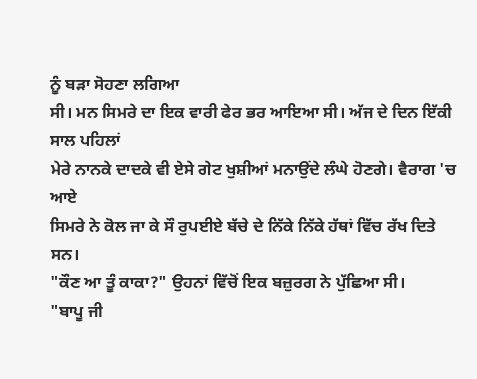ਨੂੰ ਬੜਾ ਸੋਹਣਾ ਲਗਿਆ
ਸੀ। ਮਨ ਸਿਮਰੇ ਦਾ ਇਕ ਵਾਰੀ ਫੇਰ ਭਰ ਆਇਆ ਸੀ। ਅੱਜ ਦੇ ਦਿਨ ਇੱਕੀ ਸਾਲ ਪਹਿਲਾਂ
ਮੇਰੇ ਨਾਨਕੇ ਦਾਦਕੇ ਵੀ ਏਸੇ ਗੇਟ ਖੁਸ਼ੀਆਂ ਮਨਾਉਂਦੇ ਲੰਘੇ ਹੋਣਗੇ। ਵੈਰਾਗ 'ਚ ਆਏ
ਸਿਮਰੇ ਨੇ ਕੋਲ ਜਾ ਕੇ ਸੌ ਰੁਪਈਏ ਬੱਚੇ ਦੇ ਨਿੱਕੇ ਨਿੱਕੇ ਹੱਥਾਂ ਵਿੱਚ ਰੱਖ ਦਿਤੇ
ਸਨ।
"ਕੌਣ ਆ ਤੂੰ ਕਾਕਾ?" ਉਹਨਾਂ ਵਿੱਚੋਂ ਇਕ ਬਜ਼ੁਰਗ ਨੇ ਪੁੱਛਿਆ ਸੀ।
"ਬਾਪੂ ਜੀ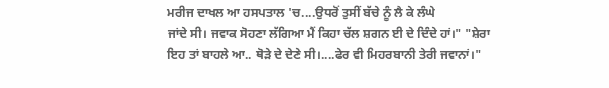ਮਰੀਜ ਦਾਖਲ ਆ ਹਸਪਤਾਲ 'ਚ....ਉਧਰੋਂ ਤੁਸੀਂ ਬੱਚੇ ਨੂੰ ਲੈ ਕੇ ਲੰਘੇ
ਜਾਂਦੇ ਸੀ। ਜਵਾਕ ਸੋਹਣਾ ਲੱਗਿਆ ਮੈਂ ਕਿਹਾ ਚੱਲ ਸ਼ਗਨ ਈ ਦੇ ਦਿੰਦੇ ਹਾਂ।" "ਸ਼ੇਰਾ
ਇਹ ਤਾਂ ਬਾਹਲੇ ਆ.. ਥੋੜੇ ਦੇ ਦੇਣੇ ਸੀ।....ਫੇਰ ਵੀ ਮਿਹਰਬਾਨੀ ਤੇਰੀ ਜਵਾਨਾਂ।"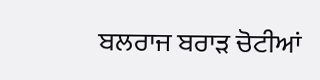ਬਲਰਾਜ ਬਰਾੜ ਚੋਟੀਆਂ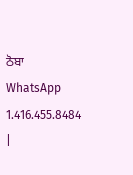ਠੋਬਾ WhatsApp
1.416.455.8484
|